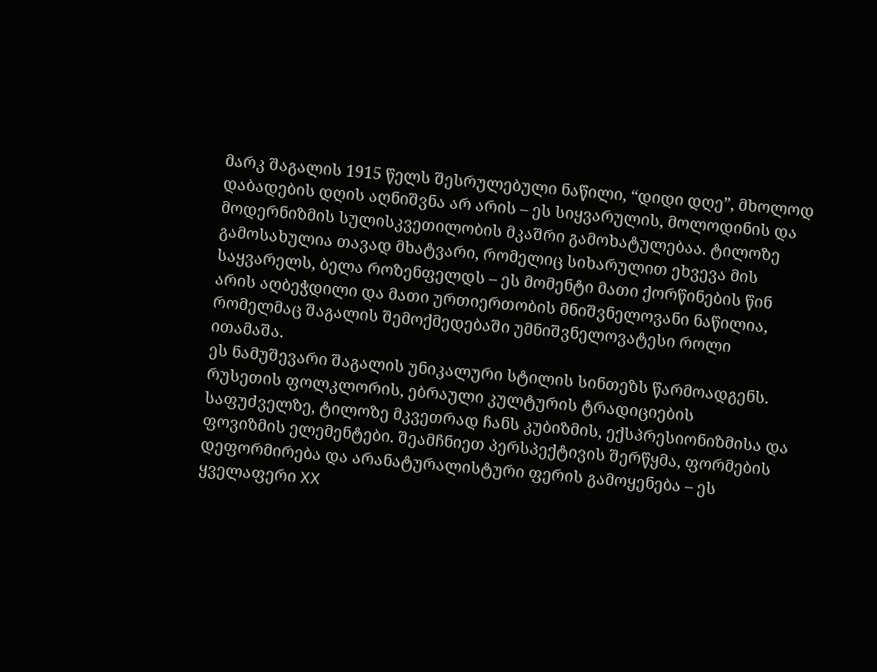მარკ შაგალის 1915 წელს შესრულებული ნაწილი, “დიდი დღე”, მხოლოდ დაბადების დღის აღნიშვნა არ არის – ეს სიყვარულის, მოლოდინის და მოდერნიზმის სულისკვეთილობის მკაშრი გამოხატულებაა. ტილოზე გამოსახულია თავად მხატვარი, რომელიც სიხარულით ეხვევა მის საყვარელს, ბელა როზენფელდს – ეს მომენტი მათი ქორწინების წინ არის აღბეჭდილი და მათი ურთიერთობის მნიშვნელოვანი ნაწილია, რომელმაც შაგალის შემოქმედებაში უმნიშვნელოვატესი როლი ითამაშა.
ეს ნამუშევარი შაგალის უნიკალური სტილის სინთეზს წარმოადგენს. რუსეთის ფოლკლორის, ებრაული კულტურის ტრადიციების საფუძველზე, ტილოზე მკვეთრად ჩანს კუბიზმის, ექსპრესიონიზმისა და ფოვიზმის ელემენტები. შეამჩნიეთ პერსპექტივის შერწყმა, ფორმების დეფორმირება და არანატურალისტური ფერის გამოყენება – ეს ყველაფერი XX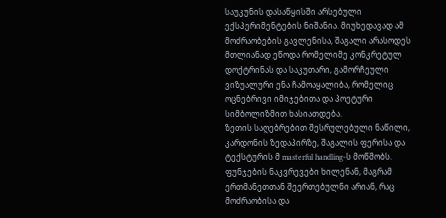საუკუნის დასაწყისში არსებული ექსპერიმენტების ნიშანია. მიუხედავად ამ მოძრაობების გავლენისა, შაგალი არასოდეს მთლიანად ეწოდა რომელიმე კონკრეტულ დოქტრინას და საკუთარი, გამორჩეული ვიზუალური ენა ჩამოაყალიბა, რომელიც ოცნებრივი იმიჯებითა და პოეტური სიმბოლიზმით ხასიათდება.
ზეთის საღებრებით შესრულებული ნაწილი, კარდონის ზედაპირზე, შაგალის ფერისა და ტექსტურის მ masterful handling-ს მოწმობს. ფუნჯების ნაკვრევები ხილენან, მაგრამ ერთმანეთთან შეერთებულნი არიან, რაც მოძრაობისა და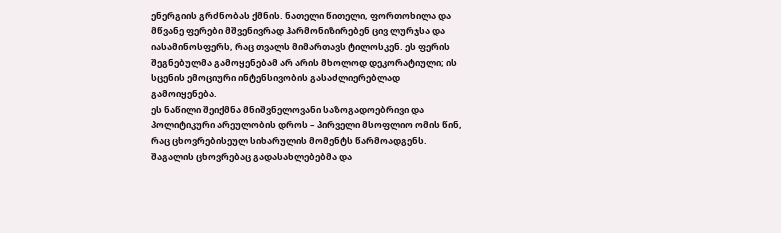ენერგიის გრძნობას ქმნის. ნათელი წითელი, ფორთოხილა და მწვანე ფერები მშვენივრად ჰარმონიზირებენ ცივ ლურჯსა და იასამინოსფერს, რაც თვალს მიმართავს ტილოსკენ. ეს ფერის შეგნებულმა გამოყენებამ არ არის მხოლოდ დეკორატიული; ის სცენის ემოციური ინტენსივობის გასაძლიერებლად გამოიყენება.
ეს ნაწილი შეიქმნა მნიშვნელოვანი საზოგადოებრივი და პოლიტიკური არეულობის დროს – პირველი მსოფლიო ომის წინ, რაც ცხოვრებისეულ სიხარულის მომენტს წარმოადგენს. შაგალის ცხოვრებაც გადასახლებებმა და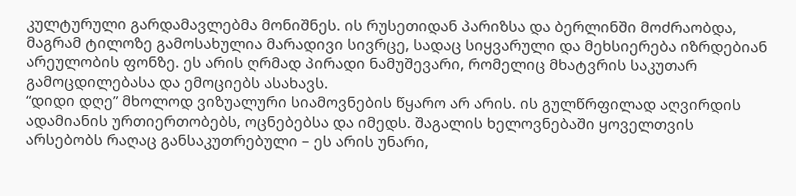კულტურული გარდამავლებმა მონიშნეს. ის რუსეთიდან პარიზსა და ბერლინში მოძრაობდა, მაგრამ ტილოზე გამოსახულია მარადივი სივრცე, სადაც სიყვარული და მეხსიერება იზრდებიან არეულობის ფონზე. ეს არის ღრმად პირადი ნამუშევარი, რომელიც მხატვრის საკუთარ გამოცდილებასა და ემოციებს ასახავს.
“დიდი დღე” მხოლოდ ვიზუალური სიამოვნების წყარო არ არის. ის გულწრფილად აღვირდის ადამიანის ურთიერთობებს, ოცნებებსა და იმედს. შაგალის ხელოვნებაში ყოველთვის არსებობს რაღაც განსაკუთრებული – ეს არის უნარი,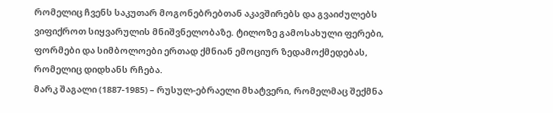რომელიც ჩვენს საკუთარ მოგონებრებთან აკავშირებს და გვაიძულებს ვიფიქროთ სიყვარულის მნიშვნელობაზე. ტილოზე გამოსახული ფერები, ფორმები და სიმბოლოები ერთად ქმნიან ემოციურ ზედამოქმედებას, რომელიც დიდხანს რჩება.
მარკ შაგალი (1887-1985) – რუსულ-ებრაელი მხატვერი, რომელმაც შექმნა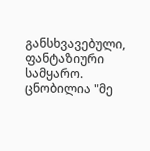განსხვავებული, ფანტაზიური სამყარო. ცნობილია "მე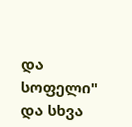და სოფელი" და სხვა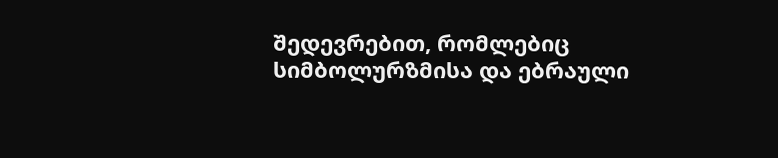შედევრებით, რომლებიც სიმბოლურზმისა და ებრაული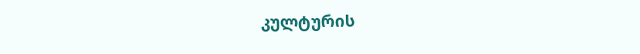კულტურის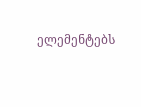ელემენტებს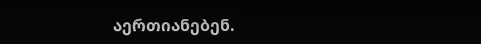აერთიანებენ.